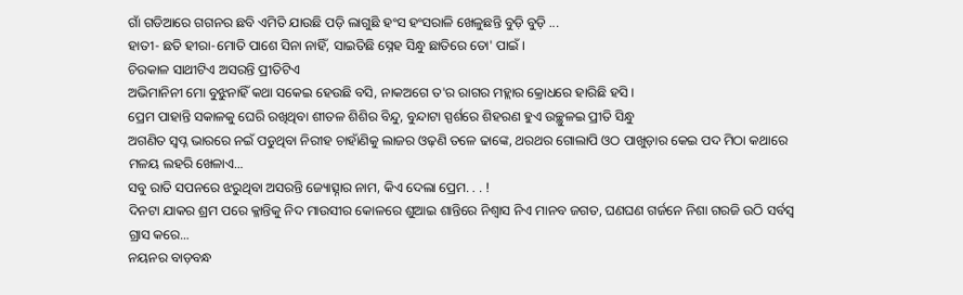ଗାଁ ଗଡିଆରେ ଗଗନର ଛବି ଏମିତି ଯାଉଛି ପଡ଼ି ଲାଗୁଛି ହଂସ ହଂସରାଳି ଖେଳୁଛନ୍ତି ବୁଡ଼ି ବୁଡ଼ି ...
ହାତୀ- ଛତି ହୀରା-ମୋତି ପାଶେ ସିନା ନାହିଁ, ସାଇତିଛି ସ୍ନେହ ସିନ୍ଧୁ ଛାତିରେ ତୋ' ପାଇଁ ।
ଚିରକାଳ ସାଥୀଟିଏ ଅସରନ୍ତି ପ୍ରୀତିଟିଏ
ଅଭିମାନିନୀ ମୋ ବୁଝୁନାହିଁ କଥା ସକେଇ ହେଉଛି ବସି, ନାକଅଗେ ତ'ର ରାଗର ମହ୍ଲାର କ୍ରୋଧରେ ହାରିଛି ହସି ।
ପ୍ରେମ ପାହାନ୍ତି ସକାଳକୁ ଘେରି ରଖିଥିବା ଶୀତଳ ଶିଶିର ବିନ୍ଦୁ, ବୁନ୍ଦାଟା ସ୍ପର୍ଶରେ ଶିହରଣ ହୁଏ ଉଚ୍ଛୁଳଇ ପ୍ରୀତି ସିନ୍ଧୁ
ଅଗଣିତ ସ୍ୱପ୍ନ ଭାରରେ ନଇଁ ପଡୁଥିବା ନିରୀହ ଚାହାଁଣିକୁ ଲାଜର ଓଢ଼ଣି ତଳେ ଢାଙ୍କେ, ଥରଥର ଗୋଲାପି ଓଠ ପାଖୁଡ଼ାର କେଇ ପଦ ମିଠା କଥାରେ ମଳୟ ଲହରି ଖେଳାଏ...
ସବୁ ରାତି ସପନରେ ଝରୁଥିବା ଅସରନ୍ତି ଜ୍ୟୋତ୍ସ୍ନାର ନାମ, କିଏ ଦେଲା ପ୍ରେମ. . . !
ଦିନଟା ଯାକର ଶ୍ରମ ପରେ କ୍ଳାନ୍ତିକୁ ନିଦ ମାଉସୀର କୋଳରେ ଶୁଆଇ ଶାନ୍ତିରେ ନିଶ୍ୱାସ ନିଏ ମାନବ ଜଗତ, ଘଣଘଣ ଗର୍ଜନେ ନିଶା ଗରଜି ଉଠି ସର୍ବସ୍ୱ ଗ୍ରାସ କରେ...
ନୟନର ବାଡ଼ବନ୍ଧ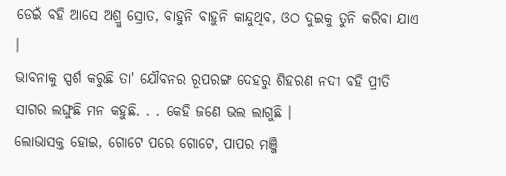ଡେଇଁ ବହି ଆସେ ଅଶ୍ରୁ ସ୍ରୋତ, ବାହୁନି ବାହୁନି କାନ୍ଦୁଥିବ, ଓଠ ଦୁଇକୁ ତୁନି କରିବା ଯାଏ ।
ଭାବନାକୁ ସ୍ପର୍ଶ କରୁଛି ତା' ଯୌବନର ରୂପରଙ୍ଗ ଦେହରୁ ଶିହରଣ ନଦୀ ବହି ପ୍ରୀତି ସାଗର ଲଙ୍ଘୁଛି ମନ କହୁଛି. . . କେହି ଜଣେ ଭଲ ଲାଗୁଛି ।
ଲୋଭାସକ୍ତ ହୋଇ, ଗୋଟେ ପରେ ଗୋଟେ, ପାପର ମଞ୍ଜି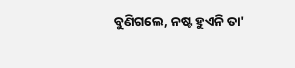ବୁଣିଗଲେ, ନଷ୍ଟ ହୁଏନି ତା'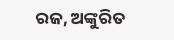ରଜ, ଅଙ୍କୁରିତ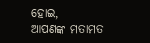ହୋଇ,
ଆପଣଙ୍କ ମତାମତ